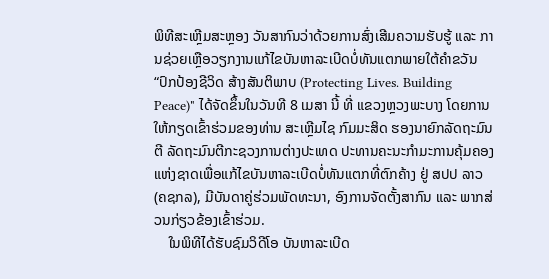ພິທີສະເຫຼີມສະຫຼອງ ວັນສາກົນວ່າດ້ວຍການສົ່ງເສີມຄວາມຮັບຮູ້ ແລະ ການຊ່ວຍເຫຼືອວຽກງານແກ້ໄຂບັນຫາລະເບີດບໍ່ທັນແຕກພາຍໃຕ້ຄໍາຂວັນ “ປົກປ້ອງຊີວິດ ສ້າງສັນຕິພາບ (Protecting Lives. Building Peace)" ໄດ້ຈັດຂຶ້ນໃນວັນທີ 8 ເມສາ ນີ້ ທີ່ ແຂວງຫຼວງພະບາງ ໂດຍການໃຫ້ກຽດເຂົ້າຮ່ວມຂອງທ່ານ ສະເຫຼີມໄຊ ກົມມະສິດ ຮອງນາຍົກລັດຖະມົນຕີ ລັດຖະມົນຕີກະຊວງການຕ່າງປະເທດ ປະທານຄະນະກຳມະການຄຸ້ມຄອງແຫ່ງຊາດເພື່ອແກ້ໄຂບັນຫາລະເບີດບໍ່ທັນແຕກທີ່ຕົກຄ້າງ ຢູ່ ສປປ ລາວ (ຄຊກລ), ມີບັນດາຄູ່ຮ່ວມພັດທະນາ, ອົງການຈັດຕັ້ງສາກົນ ແລະ ພາກສ່ວນກ່ຽວຂ້ອງເຂົ້າຮ່ວມ.
    ໃນພິທີໄດ້ຮັບຊົມວິດີໂອ ບັນຫາລະເບີດ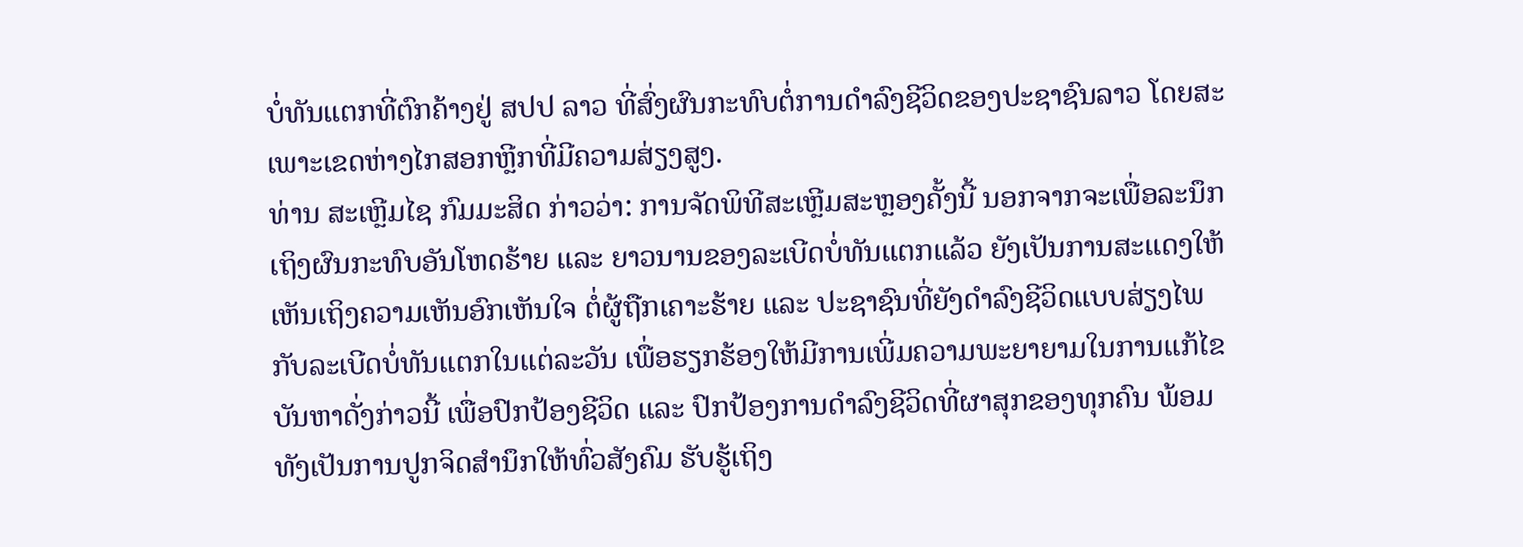ບໍ່ທັນແຕກທີ່ຕົກຄ້າງຢູ່ ສປປ ລາວ ທີ່ສົ່ງຜົນກະທົບຕໍ່ການດຳລົງຊີວິດຂອງປະຊາຊົນລາວ ໂດຍສະເພາະເຂດຫ່າງໄກສອກຫຼີກທີ່ມີຄວາມສ່ຽງສູງ.
ທ່ານ ສະເຫຼີມໄຊ ກົມມະສິດ ກ່າວວ່າ: ການຈັດພິທີສະເຫຼີມສະຫຼອງຄັ້ງນີ້ ນອກຈາກຈະເພື່ອລະນຶກເຖິງຜົນກະທົບອັນໂຫດຮ້າຍ ແລະ ຍາວນານຂອງລະເບີດບໍ່ທັນແຕກແລ້ວ ຍັງເປັນການສະແດງໃຫ້ເຫັນເຖິງຄວາມເຫັນອົກເຫັນໃຈ ຕໍ່ຜູ້ຖືກເຄາະຮ້າຍ ແລະ ປະຊາຊົນທີ່ຍັງດໍາລົງຊີວິດແບບສ່ຽງໄພກັບລະເບີດບໍ່ທັນແຕກໃນແຕ່ລະວັນ ເພື່ອຮຽກຮ້ອງໃຫ້ມີການເພີ່ມຄວາມພະຍາຍາມໃນການແກ້ໄຂບັນຫາດັ່ງກ່າວນີ້ ເພື່ອປົກປ້ອງຊີວິດ ແລະ ປົກປ້ອງການດໍາລົງຊີວິດທີ່ຜາສຸກຂອງທຸກຄົນ ພ້ອມທັງເປັນການປູກຈິດສໍານຶກໃຫ້ທົ່ວສັງຄົມ ຮັບຮູ້ເຖິງ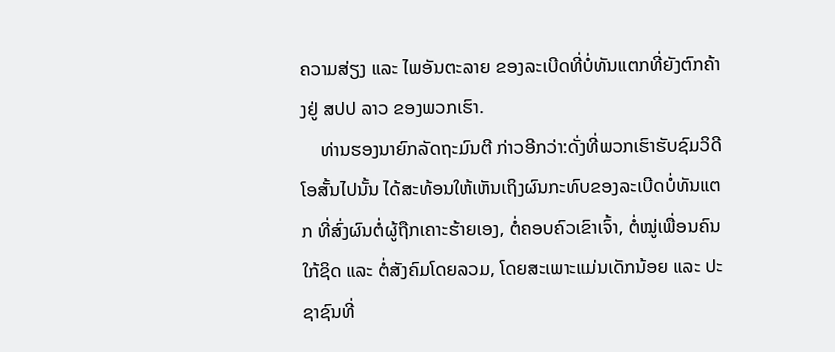ຄວາມສ່ຽງ ແລະ ໄພອັນຕະລາຍ ຂອງລະເບີດທີ່ບໍ່ທັນແຕກທີ່ຍັງຕົກຄ້າງຢູ່ ສປປ ລາວ ຂອງພວກເຮົາ.
    ທ່ານຮອງນາຍົກລັດຖະມົນຕີ ກ່າວອີກວ່າ:ດັ່ງທີ່ພວກເຮົາຮັບຊົມວິດີໂອສັ້ນໄປນັ້ນ ໄດ້ສະທ້ອນໃຫ້ເຫັນເຖິງຜົນກະທົບຂອງລະເບີດບໍ່ທັນແຕກ ທີ່ສົ່ງຜົນຕໍ່ຜູ້ຖືກເຄາະຮ້າຍເອງ, ຕໍ່ຄອບຄົວເຂົາເຈົ້າ, ຕໍ່ໝູ່ເພື່ອນຄົນໃກ້ຊິດ ແລະ ຕໍ່ສັງຄົມໂດຍລວມ, ໂດຍສະເພາະແມ່ນເດັກນ້ອຍ ແລະ ປະຊາຊົນທີ່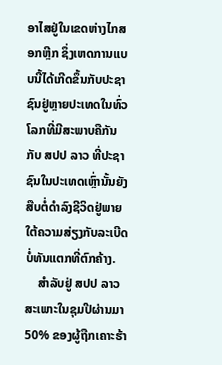ອາໄສຢູ່ໃນເຂດຫ່າງໄກສອກຫຼີກ ຊຶ່ງເຫດການແບບນີ້ໄດ້ເກີດຂຶ້ນກັບປະຊາຊົນຢູ່ຫຼາຍປະເທດໃນທົ່ວໂລກທີ່ມີສະພາບຄືກັນກັບ ສປປ ລາວ ທີ່ປະຊາຊົນໃນປະເທດເຫຼົ່ານັ້ນຍັງສືບຕໍ່ດຳລົງຊີວິດຢູ່ພາຍໃຕ້ຄວາມສ່ຽງກັບລະເບີດບໍ່ທັນແຕກທີ່ຕົກຄ້າງ.
    ສຳລັບຢູ່ ສປປ ລາວ ສະເພາະໃນຊຸມປີຜ່ານມາ 50% ຂອງຜູ້ຖືກເຄາະຮ້າ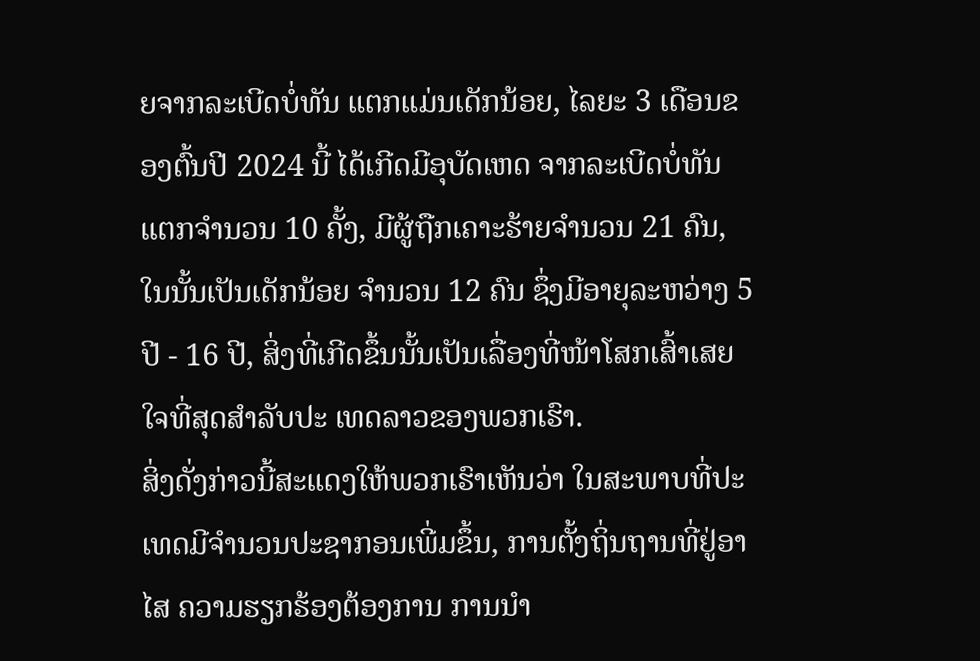ຍຈາກລະເບີດບໍ່ທັນ ແຕກແມ່ນເດັກນ້ອຍ, ໄລຍະ 3 ເດືອນຂອງຕົ້ນປີ 2024 ນີ້ ໄດ້ເກີດມີອຸບັດເຫດ ຈາກລະເບີດບໍ່ທັນແຕກຈໍານວນ 10 ຄັ້ງ, ມີຜູ້ຖືກເຄາະຮ້າຍຈໍານວນ 21 ຄົນ, ໃນນັ້ນເປັນເດັກນ້ອຍ ຈໍານວນ 12 ຄົນ ຊຶ່ງມີອາຍຸລະຫວ່າງ 5 ປີ - 16 ປີ, ສິ່ງທີ່ເກີດຂຶ້ນນັ້ນເປັນເລື່ອງທີ່ໜ້າໂສກເສົ້າເສຍໃຈທີ່ສຸດສໍາລັບປະ ເທດລາວຂອງພວກເຮົາ.
ສິ່ງດັ່ງກ່າວນີ້ສະແດງໃຫ້ພວກເຮົາເຫັນວ່າ ໃນສະພາບທີ່ປະເທດມີຈຳນວນປະຊາກອນເພີ່ມຂຶ້ນ, ການຕັ້ງຖິ່ນຖານທີ່ຢູ່ອາໄສ ຄວາມຮຽກຮ້ອງຕ້ອງການ ການນໍາ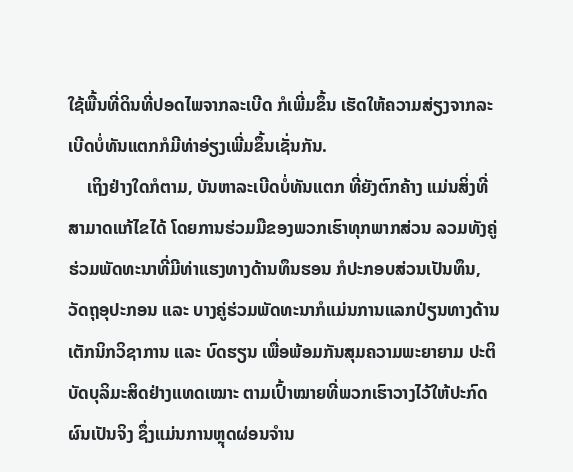ໃຊ້ພື້ນທີ່ດິນທີ່ປອດໄພຈາກລະເບີດ ກໍເພີ່ມຂຶ້ນ ເຮັດໃຫ້ຄວາມສ່ຽງຈາກລະເບີດບໍ່ທັນແຕກກໍມີທ່າອ່ຽງເພີ່ມຂຶ້ນເຊັ່ນກັນ.
    ເຖິງຢ່າງໃດກໍຕາມ, ບັນຫາລະເບີດບໍ່ທັນແຕກ ທີ່ຍັງຕົກຄ້າງ ແມ່ນສິ່ງທີ່ສາມາດແກ້ໄຂໄດ້ ໂດຍການຮ່ວມມືຂອງພວກເຮົາທຸກພາກສ່ວນ ລວມທັງຄູ່ຮ່ວມພັດທະນາທີ່ມີທ່າແຮງທາງດ້ານທຶນຮອນ ກໍປະກອບສ່ວນເປັນທຶນ, ວັດຖຸອຸປະກອນ ແລະ ບາງຄູ່ຮ່ວມພັດທະນາກໍແມ່ນການແລກປ່ຽນທາງດ້ານເຕັກນິກວິຊາການ ແລະ ບົດຮຽນ ເພື່ອພ້ອມກັນສຸມຄວາມພະຍາຍາມ ປະຕິບັດບຸລິມະສິດຢ່າງແທດເໝາະ ຕາມເປົ້າໝາຍທີ່ພວກເຮົາວາງໄວ້ໃຫ້ປະກົດຜົນເປັນຈິງ ຊຶ່ງແມ່ນການຫຼຸດຜ່ອນຈໍານ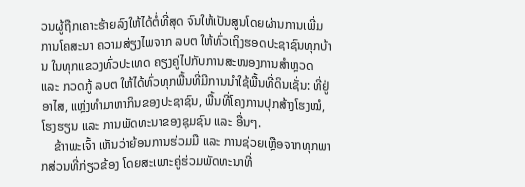ວນຜູ້ຖືກເຄາະຮ້າຍລົງໃຫ້ໄດ້ຕໍ່ທີ່ສຸດ ຈົນໃຫ້ເປັນສູນໂດຍຜ່ານການເພີ່ມການໂຄສະນາ ຄວາມສ່ຽງໄພຈາກ ລບຕ ໃຫ້ທົ່ວເຖິງຮອດປະຊາຊົນທຸກບ້ານ ໃນທຸກແຂວງທົ່ວປະເທດ ຄຽງຄູ່ໄປກັບການສະໜອງການສໍາຫຼວດ ແລະ ກວດກູ້ ລບຕ ໃຫ້ໄດ້ທົ່ວທຸກພື້ນທີ່ມີການນໍາໃຊ້ພື້ນທີ່ດິນເຊັ່ນ: ທີ່ຢູ່ອາໄສ, ແຫຼ່ງທຳມາຫາກິນຂອງປະຊາຊົນ, ພື້ນທີ່ໂຄງການປຸກສ້າງໂຮງໝໍ, ໂຮງຮຽນ ແລະ ການພັດທະນາຂອງຊຸມຊົນ ແລະ ອື່ນໆ.
    ຂ້າາພະເຈົ້າ ເຫັນວ່າຍ້ອນການຮ່ວມມື ແລະ ການຊ່ວຍເຫຼືອຈາກທຸກພາກສ່ວນທີ່ກ່ຽວຂ້ອງ ໂດຍສະເພາະຄູ່ຮ່ວມພັດທະນາທີ່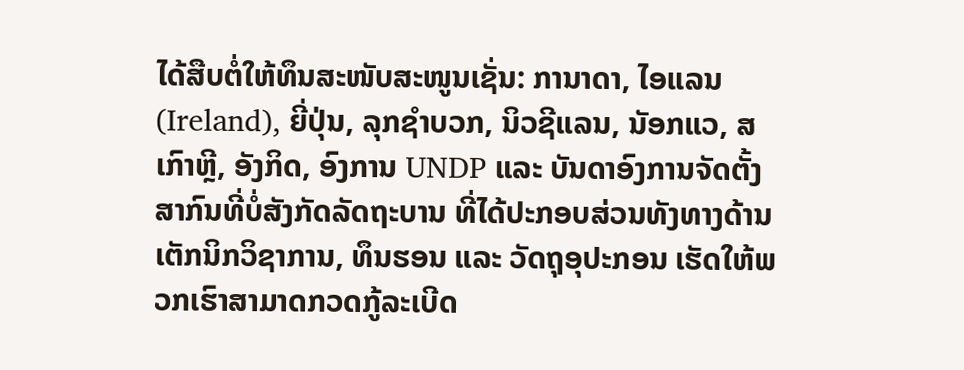ໄດ້ສືບຕໍ່ໃຫ້ທຶນສະໜັບສະໜູນເຊັ່ນ: ການາດາ, ໄອແລນ (Ireland), ຍີ່ປຸ່ນ, ລຸກຊຳບວກ, ນິວຊີແລນ, ນັອກແວ, ສ ເກົາຫຼີ, ອັງກິດ, ອົງການ UNDP ແລະ ບັນດາອົງການຈັດຕັ້ງສາກົນທີ່ບໍ່ສັງກັດລັດຖະບານ ທີ່ໄດ້ປະກອບສ່ວນທັງທາງດ້ານເຕັກນິກວິຊາການ, ທຶນຮອນ ແລະ ວັດຖຸອຸປະກອນ ເຮັດໃຫ້ພວກເຮົາສາມາດກວດກູ້ລະເບີດ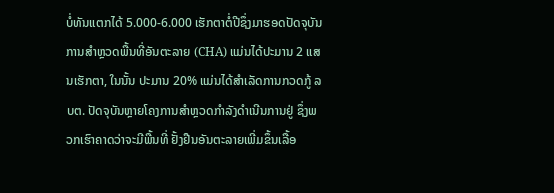ບໍ່ທັນແຕກໄດ້ 5.000-6.000 ເຮັກຕາຕໍ່ປີຊຶ່ງມາຮອດປັດຈຸບັນການສໍາຫຼວດພື້ນທີ່ອັນຕະລາຍ (CHA) ແມ່ນໄດ້ປະມານ 2 ແສນເຮັກຕາ, ໃນນັ້ນ ປະມານ 20% ແມ່ນໄດ້ສໍາເລັດການກວດກູ້ ລບຕ. ປັດຈຸບັນຫຼາຍໂຄງການສໍາຫຼວດກໍາລັງດໍາເນີນການຢູ່ ຊຶ່ງພວກເຮົາຄາດວ່າຈະມີພື້ນທີ່ ຢັ້ງຢືນອັນຕະລາຍເພີ່ມຂຶ້ນເລື້ອ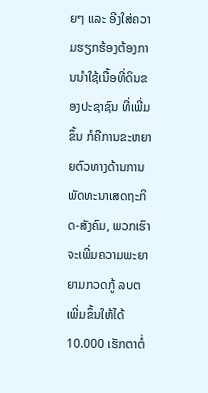ຍໆ ແລະ ອີງໃສ່ຄວາມຮຽກຮ້ອງຕ້ອງການນໍາໃຊ້ເນື້ອທີ່ດິນຂອງປະຊາຊົນ ທີ່ເພີ່ມຂຶ້ນ ກໍຄືການຂະຫຍາຍຕົວທາງດ້ານການພັດທະນາເສດຖະກິດ-ສັງຄົມ, ພວກເຮົາຈະເພີ່ມຄວາມພະຍາຍາມກວດກູ້ ລບຕ ເພີ່ມຂຶ້ນໃຫ້ໄດ້ 10.000 ເຮັກຕາຕໍ່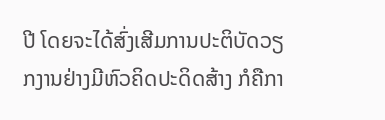ປີ ໂດຍຈະໄດ້ສົ່ງເສີມການປະຕິບັດວຽກງານຢ່າງມີຫົວຄິດປະດິດສ້າງ ກໍຄືກາ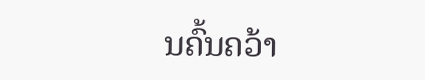ນຄົ້ນຄວ້າ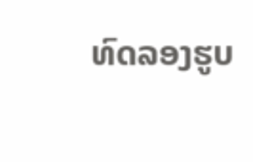ທົດລອງຮູບ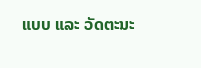ແບບ ແລະ ວັດຕະນະ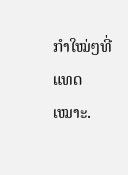ກຳໃໝ່ໆທີ່ແທດເໝາະ.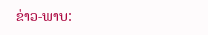ຂ່າວ-ພາບ: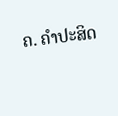ຄ. ຄຳປະສິດ